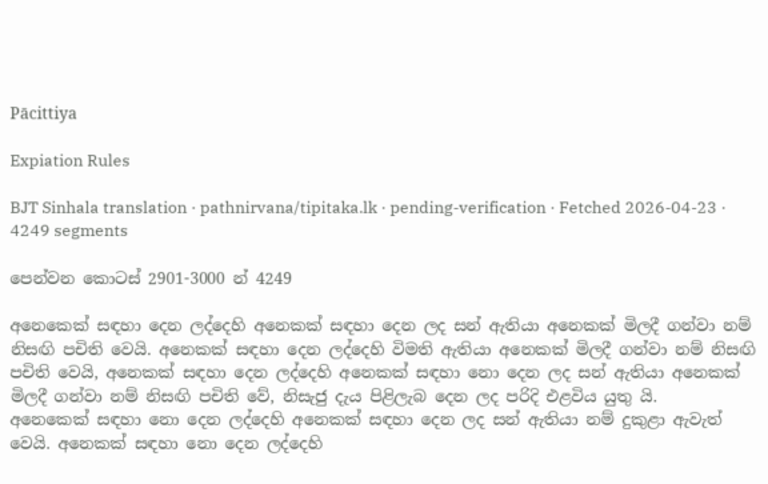Pācittiya

Expiation Rules

BJT Sinhala translation · pathnirvana/tipitaka.lk · pending-verification · Fetched 2026-04-23 · 4249 segments

පෙන්වන කොටස් 2901-3000 න් 4249

අනෙකෙක් සඳහා දෙන ලද්දෙහි අනෙකක් සඳහා දෙන ලද සන් ඇතියා අනෙකක් මිලදී ගන්වා නම් නිසඟි පචිති වෙයි. අනෙකක් සඳහා දෙන ලද්දෙහි විමති ඇතියා අනෙකක් මිලදී ගන්වා නම් නිසඟි පචිති වෙයි, අනෙකක් සඳහා දෙන ලද්දෙහි අනෙකක් සඳහා නො දෙන ලද සන් ඇතියා අනෙකක් මිලදී ගන්වා නම් නිසඟි පචිති වේ, නිසැජු දැය පිළිලැබ දෙන ලද පරිදි එළවිය යුතු යි.
අනෙකෙක් සඳහා නො දෙන ලද්දෙහි අනෙකක් සඳහා දෙන ලද සන් ඇතියා නම් දුකුළා ඇවැත් වෙයි. අනෙකක් සඳහා නො දෙන ලද්දෙහි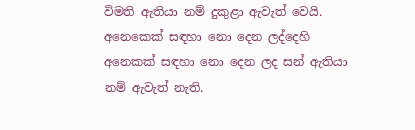විමති ඇතියා නම් දුකුළා ඇවැත් වෙයි. අනෙකෙක් සඳහා නො දෙන ලද්දෙහි අනෙකක් සඳහා නො දෙන ලද සන් ඇතියා නම් ඇවැත් නැති.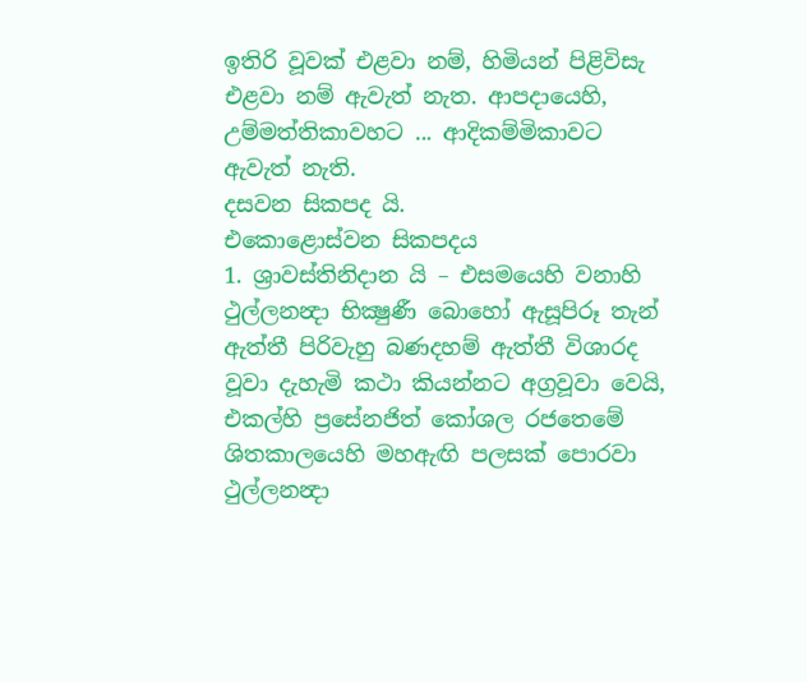ඉතිරි වූවක් එළවා නම්, හිමියන් පිළිවිසැ එළවා නම් ඇවැත් නැත. ආපදායෙහි, උම්මත්තිකාවහට ... ආදිකම්මිකාවට ඇවැත් නැති.
දසවන සිකපද යි.
එකොළොස්වන සිකපදය
1. ශ්‍රාවස්තිනිදාන යි – එසමයෙහි වනාහි ථුල්ලනන්‍දා භික්‍ෂුණී බොහෝ ඇසූපිරූ තැන් ඇත්තී පිරිවැහු බණදහම් ඇත්තී විශාරද වූවා දැහැමි කථා කියන්නට අග්‍රවූවා වෙයි, එකල්හි ප්‍රසේනජිත් කෝශල රජතෙමේ ශිතකාලයෙහි මහඇඟි පලසක් පොරවා ථුල්ලනන්‍දා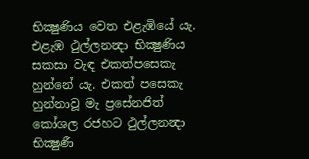භික්‍ෂුණිය වෙත එළැඹියේ යැ. එළැඹ ථුල්ලනන්‍දා භික්‍ෂුණිය සකසා වැඳ එකත්පසෙකැ හුන්නේ යැ. එකත් පසෙකැ හුන්නාවූ මැ ප්‍රසේනජිත් කෝශල රජහට ථුල්ලනන්‍දා භික්‍ෂුණී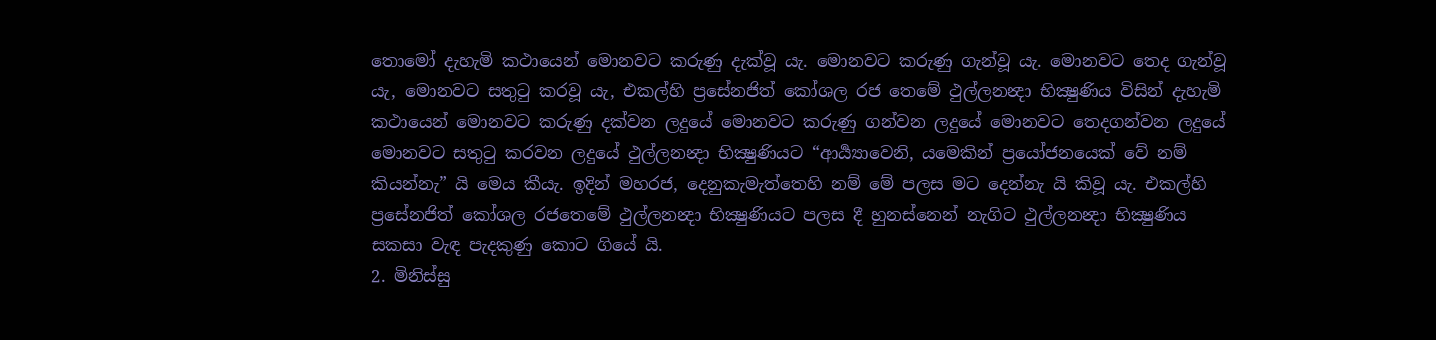තොමෝ දැහැමි කථායෙන් මොනවට කරුණු දැක්වූ යැ. මොනවට කරුණු ගැන්වූ යැ. මොනවට තෙද ගැන්වූ යැ, මොනවට සතුටු කරවූ යැ, එකල්හි ප්‍රසේනජිත් කෝශල රජ තෙමේ ථුල්ලනන්‍දා භික්‍ෂුණිය විසින් දැහැමි කථායෙන් මොනවට කරුණු දක්වන ලදුයේ මොනවට කරුණු ගන්වන ලදුයේ මොනවට තෙදගන්වන ලදුයේ මොනවට සතුටු කරවන ලදුයේ ථුල්ලනන්‍දා භික්‍ෂුණියට “ආර්‍ය්‍යාවෙනි, යමෙකින් ප්‍රයෝජනයෙක් වේ නම් කියන්නැ” යි මෙය කීයැ. ඉදින් මහරජ, දෙනුකැමැත්තෙහි නම් මේ පලස මට දෙන්නැ යි කිවූ යැ. එකල්හි ප්‍රසේනජිත් කෝශල රජතෙමේ ථුල්ලනන්‍දා භික්‍ෂුණියට පලස දී හුනස්නෙන් නැගිට ථුල්ලනන්‍දා භික්‍ෂුණිය සකසා වැඳ පැදකුණු කොට ගියේ යි.
2. මිනිස්සු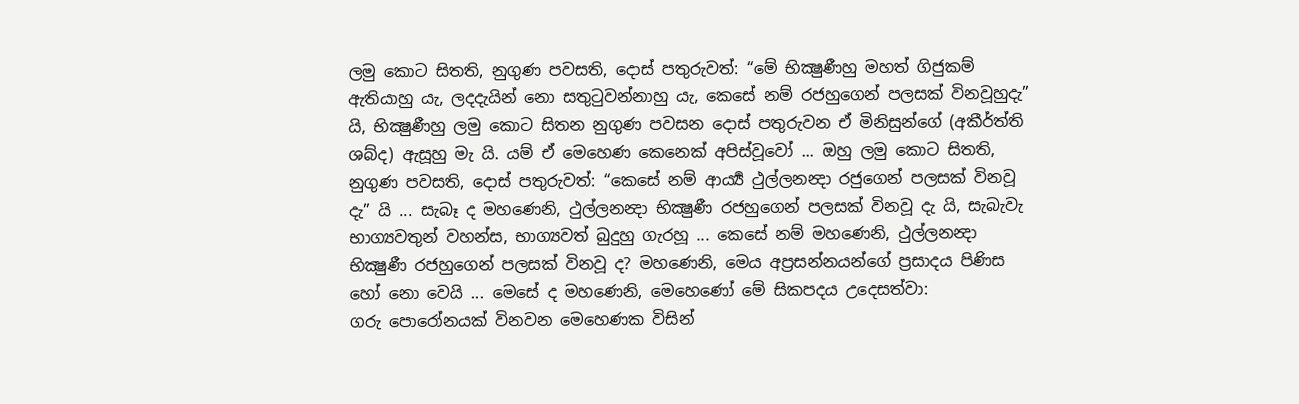ලමු කොට සිතති, නුගුණ පවසති, දොස් පතුරුවත්: “මේ භික්‍ෂුණීහු මහත් ගිජුකම් ඇතියාහු යැ, ලදදැයින් නො සතුටුවන්නාහු යැ, කෙසේ නම් රජහුගෙන් පලසක් විනවූහුදැ” යි, භික්‍ෂුණීහු ලමු කොට සිතන නුගුණ පවසන දොස් පතුරුවන ඒ මිනිසුන්ගේ (අකීර්ත්ති ශබ්ද) ඇසූහු මැ යි. යම් ඒ මෙහෙණ කෙනෙක් අපිස්වූවෝ ... ඔහු ලමු කොට සිතති, නුගුණ පවසති, දොස් පතුරුවත්: “කෙසේ නම් ආර්‍ය්‍ය ථුල්ලනන්‍දා රජුගෙන් පලසක් විනවූ දැ” යි ... සැබෑ ද මහණෙනි, ථුල්ලනන්‍දා භික්‍ෂුණී රජහුගෙන් පලසක් විනවූ දැ යි, සැබැවැ භාග්‍යවතුන් වහන්ස, භාග්‍යවත් බුදුහු ගැරහූ ... කෙසේ නම් මහණෙනි, ථුල්ලනන්‍දා භික්‍ෂුණී රජහුගෙන් පලසක් විනවූ ද? මහණෙනි, මෙය අප්‍රසන්නයන්ගේ ප්‍රසාදය පිණිස හෝ නො වෙයි ... මෙසේ ද මහණෙනි, මෙහෙණෝ මේ සිකපදය උදෙසත්වා:
ගරු පොරෝනයක් විනවන මෙහෙණක විසින්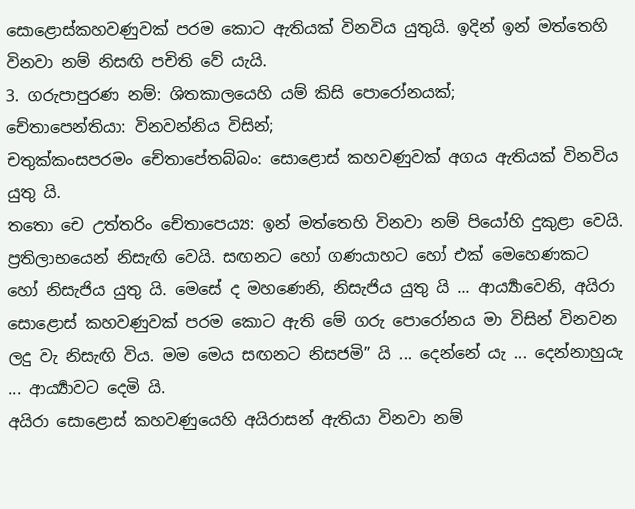සොළොස්කහවණුවක් පරම කොට ඇතියක් විනවිය යුතුයි. ඉදින් ඉන් මත්තෙහි විනවා නම් නිසඟි පචිති වේ යැයි.
3. ගරුපාපුරණ නම්: ශිතකාලයෙහි යම් කිසි පොරෝනයක්;
චේතාපෙන්තියා: විනවන්නිය විසින්;
චතුක්කංසපරමං චේතාපේතබ්බං: සොළොස් කහවණුවක් අගය ඇතියක් විනවිය යුතු යි.
තතො චෙ උත්තරිං චේතාපෙය්‍ය: ඉන් මත්තෙහි විනවා නම් පියෝහි දුකුළා වෙයි. ප්‍රතිලාභයෙන් නිසැඟි වෙයි. සඟනට හෝ ගණයාහට හෝ එක් මෙහෙණකට හෝ නිසැජිය යුතු යි. මෙසේ ද මහණෙනි, නිසැජිය යුතු යි ... ආර්‍ය්‍යාවෙනි, අයිරා සොළොස් කහවණුවක් පරම කොට ඇති මේ ගරු පොරෝනය මා විසින් විනවන ලදු වැ නිසැඟි විය. මම මෙය සඟනට නිසජමි” යි ... දෙන්නේ යැ ... දෙන්නාහුයැ ... ආර්‍ය්‍යාවට දෙමි යි.
අයිරා සොළොස් කහවණුයෙහි අයිරාසන් ඇතියා විනවා නම්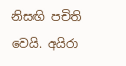නිසඟි පචිති වෙයි. අයිරා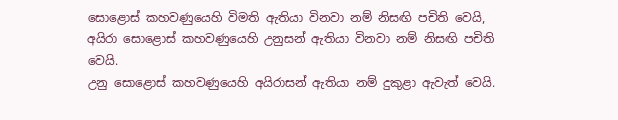සොළොස් කහවණුයෙහි විමති ඇතියා විනවා නම් නිසඟි පචිති වෙයි, අයිරා සොළොස් කහවණුයෙහි උනුසන් ඇතියා විනවා නම් නිසඟි පචිති වෙයි.
උනු සොළොස් කහවණුයෙහි අයිරාසන් ඇතියා නම් දුකුළා ඇවැත් වෙයි.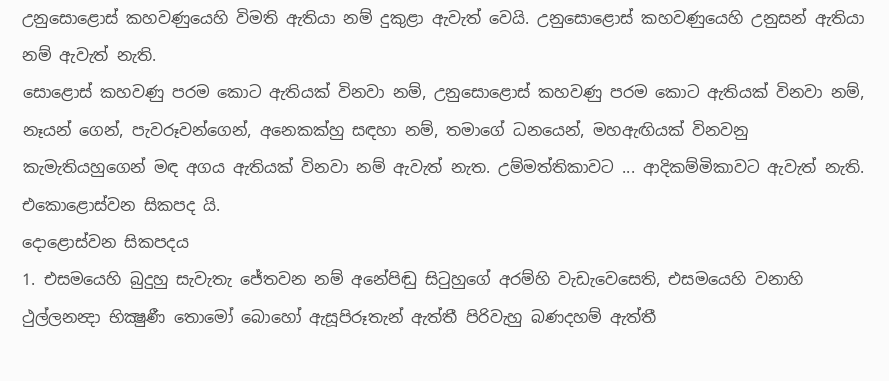උනුසොළොස් කහවණුයෙහි විමති ඇතියා නම් දුකුළා ඇවැත් වෙයි. උනුසොළොස් කහවණුයෙහි උනුසන් ඇතියා නම් ඇවැත් නැති.
සොළොස් කහවණු පරම කොට ඇතියක් විනවා නම්, උනුසොළොස් කහවණු පරම කොට ඇතියක් විනවා නම්, නෑයන් ගෙන්, පැවරූවන්ගෙන්, අනෙකක්හු සඳහා නම්, තමාගේ ධනයෙන්, මහඇඟියක් විනවනු කැමැතියහුගෙන් මඳ අගය ඇතියක් විනවා නම් ඇවැත් නැත. උම්මත්තිකාවට ... ආදිකම්මිකාවට ඇවැත් නැති.
එකොළොස්වන සිකපද යි.
දොළොස්වන සිකපදය
1. එසමයෙහි බුදුහු සැවැතැ ජේතවන නම් අනේපිඬු සිටුහුගේ අරම්හි වැඩැවෙසෙති, එසමයෙහි වනාහි ථුල්ලනන්‍දා භික්‍ෂුණී තොමෝ බොහෝ ඇසූපිරූතැන් ඇත්තී පිරිවැහු බණදහම් ඇත්තී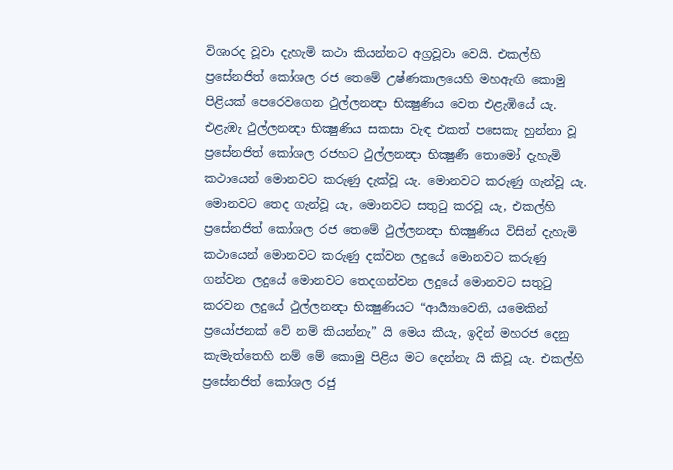විශාරද වූවා දැහැමි කථා කියන්නට අග්‍රවූවා වෙයි. එකල්හි ප්‍රසේනජිත් කෝශල රජ තෙමේ උෂ්ණකාලයෙහි මහඇඟි කොමු පිළියක් පෙරෙවගෙන ථුල්ලනන්‍දා භික්‍ෂුණිය වෙත එළැඹියේ යැ. එළැඹැ ථුල්ලනන්‍දා භික්‍ෂුණිය සකසා වැඳ එකත් පසෙකැ හුන්නා වූ ප්‍රසේනජිත් කෝශල රජහට ථුල්ලනන්‍දා භික්‍ෂුණී තොමෝ දැහැමි කථායෙන් මොනවට කරුණු දැක්වූ යැ. මොනවට කරුණු ගැන්වූ යැ. මොනවට තෙද ගැන්වූ යැ, මොනවට සතුටු කරවූ යැ, එකල්හි ප්‍රසේනජිත් කෝශල රජ තෙමේ ථුල්ලනන්‍දා භික්‍ෂුණිය විසින් දැහැමි කථායෙන් මොනවට කරුණු දක්වන ලදුයේ මොනවට කරුණු ගන්වන ලදුයේ මොනවට තෙදගන්වන ලදුයේ මොනවට සතුටු කරවන ලදුයේ ථුල්ලනන්‍දා භික්‍ෂුණියට “ආර්‍ය්‍යාවෙනි, යමෙකින් ප්‍රයෝජනක් වේ නම් කියන්නැ” යි මෙය කීයැ, ඉදින් මහරජ දෙනු කැමැත්තෙහි නම් මේ කොමු පිළිය මට දෙන්නැ යි කිවූ යැ. එකල්හි ප්‍රසේනජිත් කෝශල රජු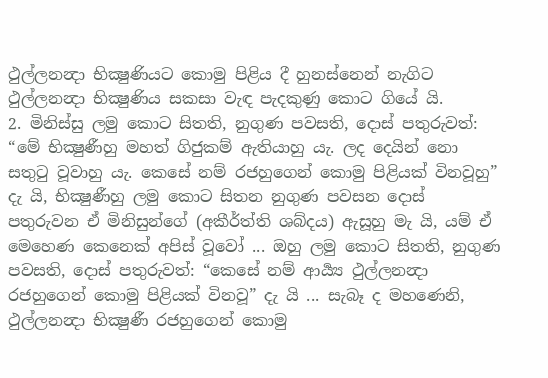ථුල්ලනන්‍දා භික්‍ෂුණියට කොමු පිළිය දී හුනස්නෙන් නැගිට ථුල්ලනන්‍දා භික්‍ෂුණිය සකසා වැඳ පැදකුණු කොට ගියේ යි.
2. මිනිස්සු ලමු කොට සිතති, නුගුණ පවසති, දොස් පතුරුවත්: “මේ භික්‍ෂුණීහු මහත් ගිජුකම් ඇතියාහු යැ. ලද දෙයින් නො සතුටු වූවාහු යැ. කෙසේ නම් රජහුගෙන් කොමු පිළියක් විනවූහු” දැ යි, භික්‍ෂුණීහු ලමු කොට සිතන නුගුණ පවසන දොස් පතුරුවන ඒ මිනිසුන්ගේ (අකීර්ත්ති ශබ්දය) ඇසූහු මැ යි, යම් ඒ මෙහෙණ කෙනෙක් අපිස් වූවෝ ... ඔහු ලමු කොට සිතති, නුගුණ පවසති, දොස් පතුරුවත්: “කෙසේ නම් ආර්‍ය්‍ය ථුල්ලනන්‍දා රජහුගෙන් කොමු පිළියක් විනවූ” දැ යි ... සැබෑ ද මහණෙනි, ථුල්ලනන්‍දා භික්‍ෂුණී රජහුගෙන් කොමු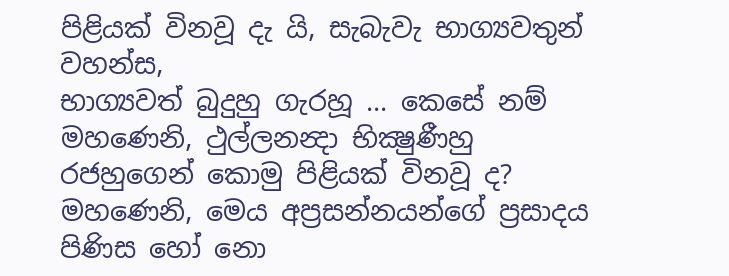පිළියක් විනවූ දැ යි, සැබැවැ භාග්‍යවතුන් වහන්ස,
භාග්‍යවත් බුදුහු ගැරහූ ... කෙසේ නම් මහණෙනි, ථුල්ලනන්‍දා භික්‍ෂුණීහු රජහුගෙන් කොමු පිළියක් විනවූ ද? මහණෙනි, මෙය අප්‍රසන්නයන්ගේ ප්‍රසාදය පිණිස හෝ නො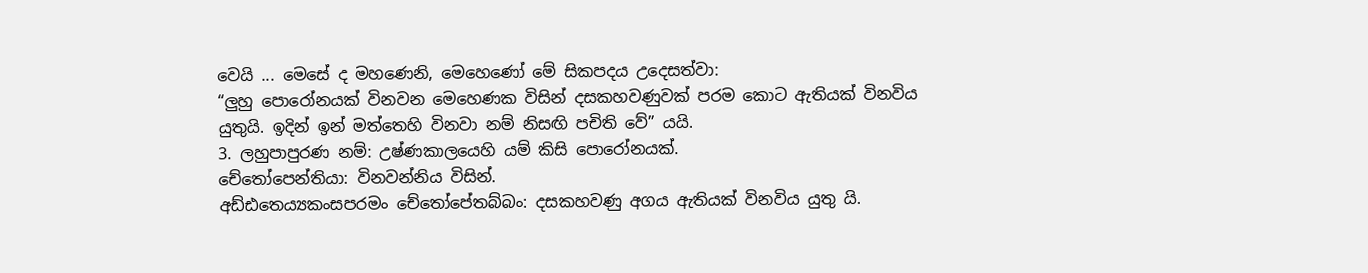වෙයි ... මෙසේ ද මහණෙනි, මෙහෙණෝ මේ සිකපදය උදෙසත්වා:
“ලුහු පොරෝනයක් විනවන මෙහෙණක විසින් දසකහවණුවක් පරම කොට ඇතියක් විනවිය යුතුයි. ඉදින් ඉන් මත්තෙහි විනවා නම් නිසඟි පචිති වේ” යයි.
3. ලහුපාපුරණ නම්: උෂ්ණකාලයෙහි යම් කිසි පොරෝනයක්.
චේතෝපෙන්තියා: විනවන්නිය විසින්.
අඩ්ඪතෙය්‍යකංසපරමං චේතෝපේතබ්බං: දසකහවණු අගය ඇතියක් විනවිය යුතු යි.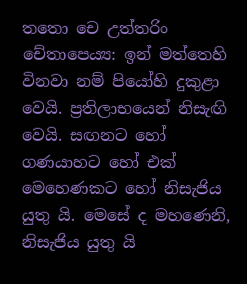තතො චෙ උත්තරිං චේතාපෙය්‍ය: ඉන් මත්තෙහි විනවා නම් පියෝහි දුකුළා වෙයි. ප්‍රතිලාභයෙන් නිසැඟි වෙයි. සඟනට හෝ ගණයාහට හෝ එක් මෙහෙණකට හෝ නිසැජිය යුතු යි. මෙසේ ද මහණෙනි, නිසැජිය යුතු යි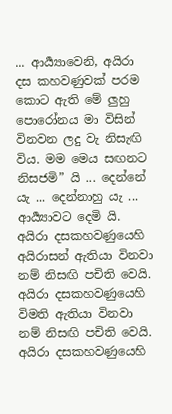... ආර්‍ය්‍යාවෙනි, අයිරා දස කහවණුවක් පරම කොට ඇති මේ ලුහු පොරෝනය මා විසින් විනවන ලදු වැ නිසැඟි විය. මම මෙය සඟනට නිසජමි” යි ... දෙන්නේ යැ ... දෙන්නාහු යැ ... ආර්‍ය්‍යාවට දෙමි යි.
අයිරා දසකහවණුයෙහි අයිරාසන් ඇතියා විනවා නම් නිසඟි පචිති වෙයි. අයිරා දසකහවණුයෙහි විමති ඇතියා විනවා නම් නිසඟි පචිති වෙයි. අයිරා දසකහවණුයෙහි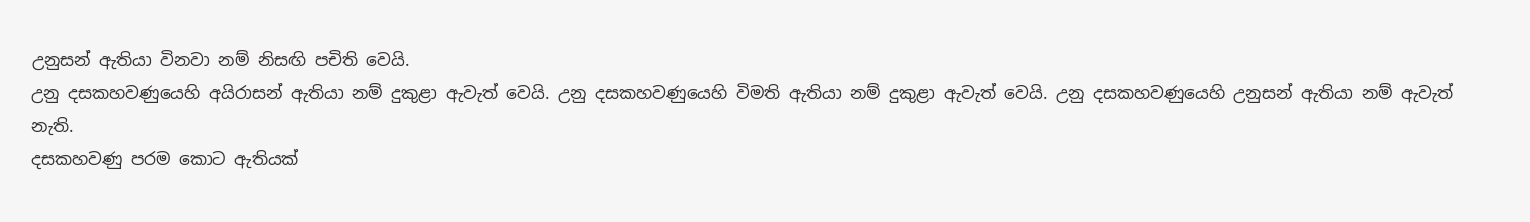උනුසන් ඇතියා විනවා නම් නිසඟි පචිති වෙයි.
උනු දසකහවණුයෙහි අයිරාසන් ඇතියා නම් දුකුළා ඇවැත් වෙයි. උනු දසකහවණුයෙහි විමති ඇතියා නම් දුකුළා ඇවැත් වෙයි. උනු දසකහවණුයෙහි උනුසන් ඇතියා නම් ඇවැත් නැති.
දසකහවණු පරම කොට ඇතියක්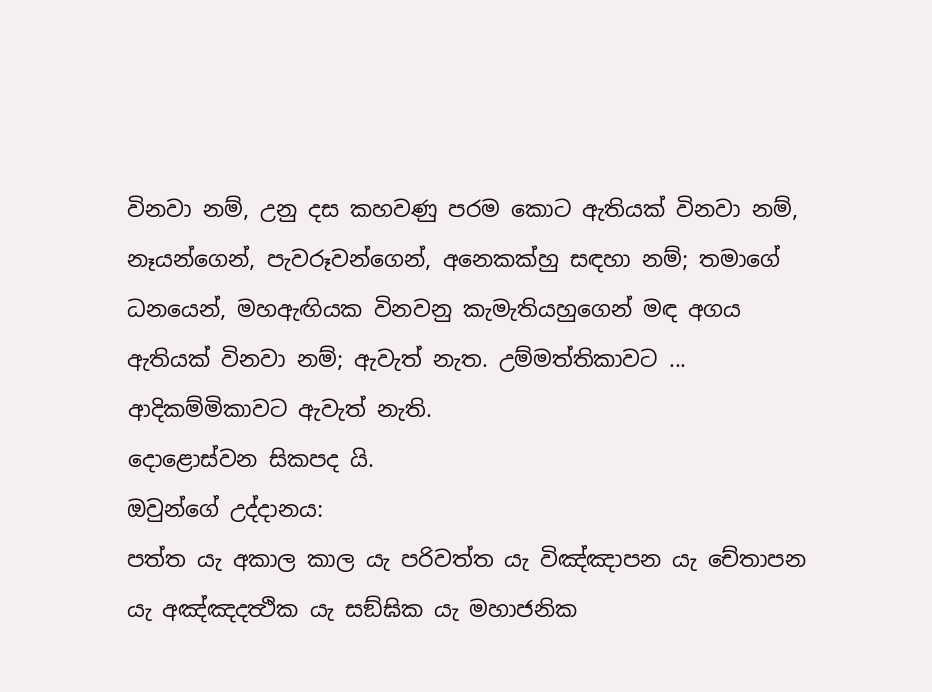විනවා නම්, උනු දස කහවණු පරම කොට ඇතියක් විනවා නම්, නෑයන්ගෙන්, පැවරූවන්ගෙන්, අනෙකක්හු සඳහා නම්; තමාගේ ධනයෙන්, මහඇඟියක විනවනු කැමැතියහුගෙන් මඳ අගය ඇතියක් විනවා නම්; ඇවැත් නැත. උම්මත්තිකාවට ... ආදිකම්මිකාවට ඇවැත් නැති.
දොළොස්වන සිකපද යි.
ඔවුන්ගේ උද්දානය:
පත්ත යැ අකාල කාල යැ පරිවත්ත යැ විඤ්‍ඤාපන යැ චේතාපන යැ අඤ්‍ඤදත්‍ථික යැ සඞ්ඝික යැ මහාජනික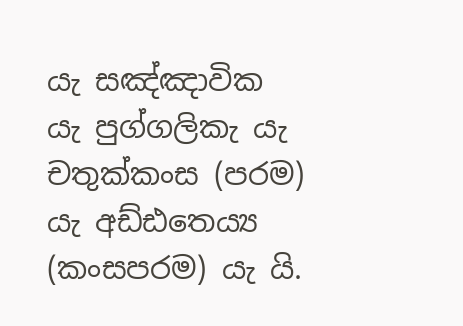යැ සඤ්‍ඤාවික යැ පුග්‍ගලිකැ යැ චතුක්‍කංස (පරම) යැ අඩ්ඪතෙය්‍ය (කංසපරම) යැ යි.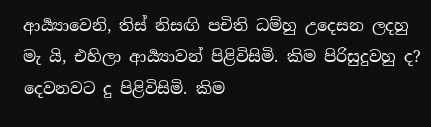ආර්‍ය්‍යාවෙනි, තිස් නිසඟි පචිති ධම්හු උදෙසන ලදහු මැ යි, එහිලා ආර්‍ය්‍යාවන් පිළිවිසිමි. කිම පිරිසුදුවහු ද? දෙවනවට දු පිළිවිසිමි. කිම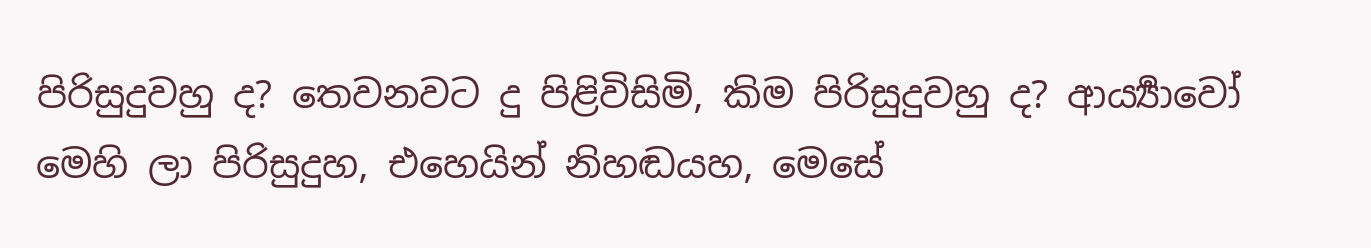පිරිසුදුවහු ද? තෙවනවට දු පිළිවිසිමි, කිම පිරිසුදුවහු ද? ආර්‍ය්‍යාවෝ මෙහි ලා පිරිසුදුහ, එහෙයින් නිහඬයහ, මෙසේ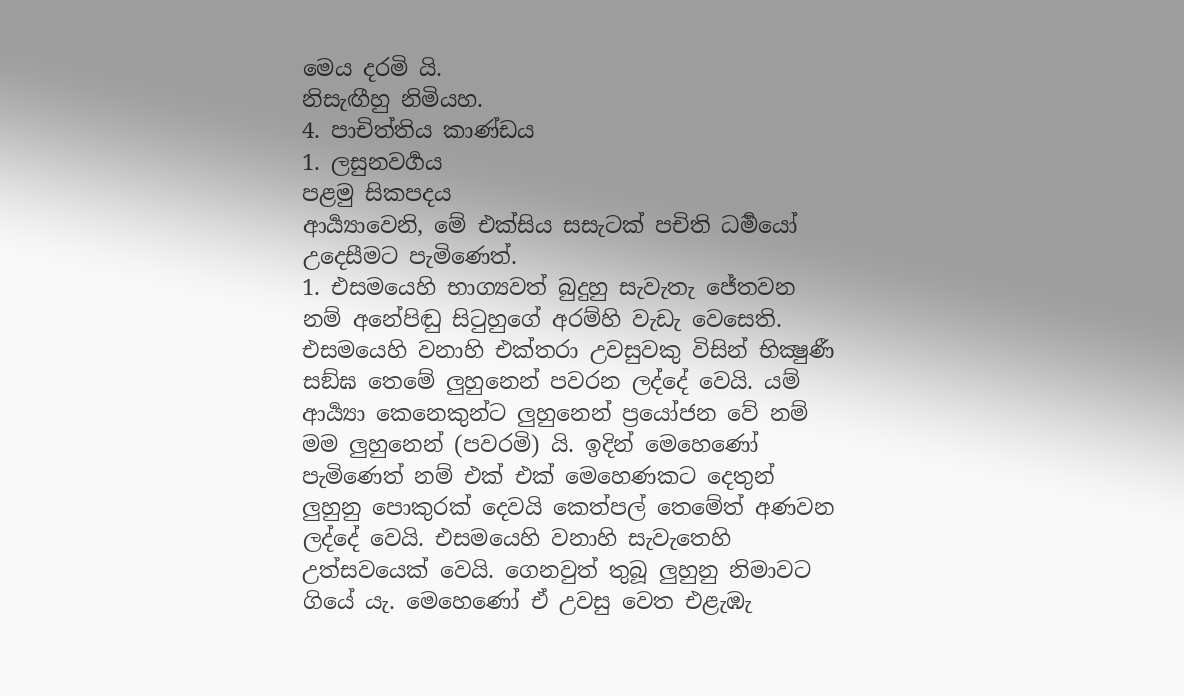මෙය දරමි යි.
නිසැඟීහු නිමියහ.
4. පාචිත්තිය කාණ්ඩය
1. ලසුනවර්‍ගය
පළමු සිකපදය
ආර්‍ය්‍යාවෙනි, මේ එක්සිය සසැටක් පචිති ධර්‍මයෝ උදෙසීමට පැමිණෙත්.
1. එසමයෙහි භාග්‍යවත් බුදුහු සැවැතැ ජේතවන නම් අනේපිඬු සිටුහුගේ අරම්හි වැඩැ වෙසෙති. එසමයෙහි වනාහි එක්තරා උවසුවකු විසින් භික්‍ෂුණී සඞ්ඝ තෙමේ ලුහුනෙන් පවරන ලද්දේ වෙයි. යම් ආර්‍ය්‍යා කෙනෙකුන්ට ලුහුනෙන් ප්‍රයෝජන වේ නම් මම ලුහුනෙන් (පවරමි) යි. ඉදින් මෙහෙණෝ පැමිණෙත් නම් එක් එක් මෙහෙණකට දෙතුන් ලුහුනු පොකුරක් දෙවයි කෙත්පල් තෙමේත් අණවන ලද්දේ වෙයි. එසමයෙහි වනාහි සැවැතෙහි උත්සවයෙක් වෙයි. ගෙනවුත් තුබූ ලුහුනු නිමාවට ගියේ යැ. මෙහෙණෝ ඒ උවසු වෙත එළැඹැ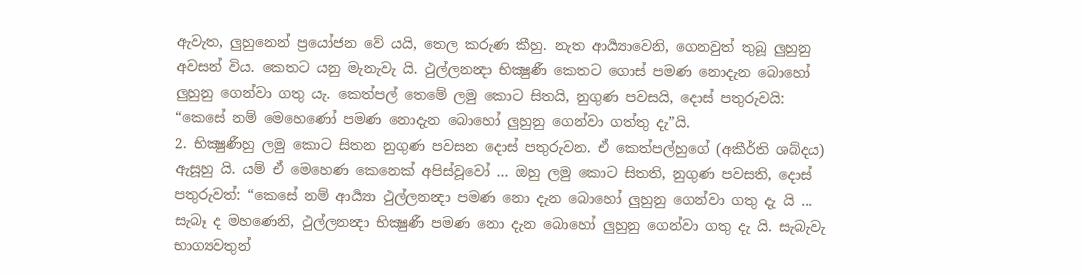ඇවැත, ලුහුනෙන් ප්‍රයෝජන වේ යයි, තෙල කරුණ කීහු. නැත ආර්‍ය්‍යාවෙනි, ගෙනවුත් තුබූ ලුහුනු අවසන් විය. කෙතට යනු මැනැවැ යි. ථුල්ලනන්‍දා භික්‍ෂුණී කෙතට ගොස් පමණ නොදැන බොහෝ ලුහුනු ගෙන්වා ගතු යැ. කෙත්පල් තෙමේ ලමු කොට සිතයි, නුගුණ පවසයි, දොස් පතුරුවයි: “කෙසේ නම් මෙහෙණෝ පමණ නොදැන බොහෝ ලුහුනු ගෙන්වා ගත්තු දැ”යි.
2. භික්‍ෂුණීහු ලමු කොට සිතන නුගුණ පවසන දොස් පතුරුවන. ඒ කෙත්පල්හුගේ (අකීර්ති ශබ්දය) ඇසූහු යි. යම් ඒ මෙහෙණ කෙනෙක් අපිස්වූවෝ ... ඔහු ලමු කොට සිතති, නුගුණ පවසති, දොස් පතුරුවත්: “කෙසේ නම් ආර්‍ය්‍යා ථුල්ලනන්‍දා පමණ නො දැන බොහෝ ලුහුනු ගෙන්වා ගතු දැ යි ... සැබෑ ද මහණෙනි, ථුල්ලනන්‍දා භික්‍ෂුණී පමණ නො දැන බොහෝ ලුහුනු ගෙන්වා ගතු දැ යි. සැබැවැ භාග්‍යවතුන්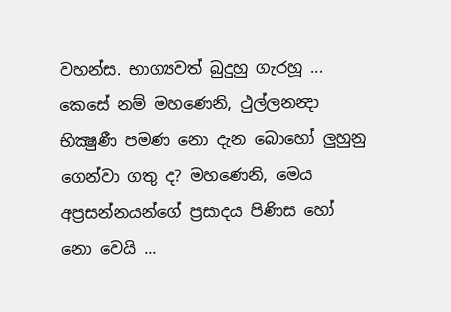වහන්ස. භාග්‍යවත් බුදුහු ගැරහූ ... කෙසේ නම් මහණෙනි, ථුල්ලනන්‍දා භික්‍ෂුණී පමණ නො දැන බොහෝ ලුහුනු ගෙන්වා ගතු ද? මහණෙනි, මෙය අප්‍රසන්නයන්ගේ ප්‍රසාදය පිණිස හෝ නො වෙයි ...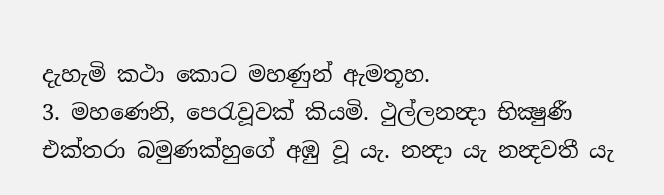දැහැමි කථා කොට මහණුන් ඇමතූහ.
3. මහණෙනි, පෙරැවූවක් කියමි. ථුල්ලනන්‍දා භික්‍ෂුණී එක්තරා බමුණක්හුගේ අඹු වූ යැ. නන්‍දා යැ නන්‍දවතී යැ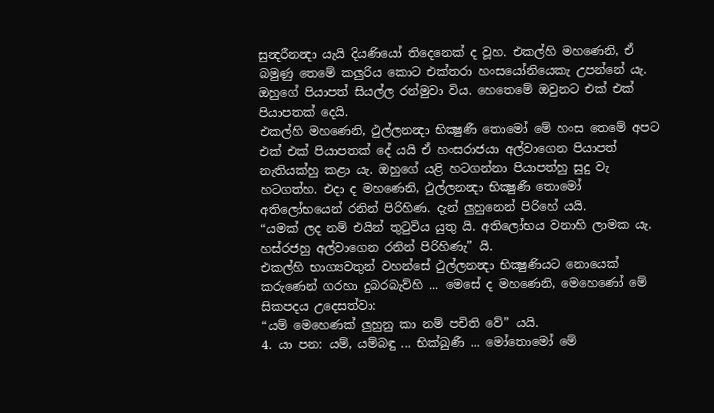සුන්‍දරීනන්‍දා යැයි දියණියෝ තිදෙනෙක් ද වූහ. එකල්හි මහණෙනි, ඒ බමුණු තෙමේ කලුරිය කොට එක්තරා හංසයෝනියෙකැ උපන්නේ යැ. ඔහුගේ පියාපත් සියල්ල රන්මුවා විය. හෙතෙමේ ඔවුනට එක් එක් පියාපතක් දෙයි.
එකල්හි මහණෙනි, ථුල්ලනන්‍දා භික්‍ෂුණී තොමෝ මේ හංස තෙමේ අපට එක් එක් පියාපතක් දේ යයි ඒ හංසරාජයා අල්වාගෙන පියාපත් නැතියක්හු කළා යැ. ඔහුගේ යළි හටගන්නා පියාපත්හු සුදු වැ හටගත්හ. එදා ද මහණෙනි, ථුල්ලනන්‍දා භික්‍ෂුණී තොමෝ අතිලෝභයෙන් රනින් පිරිහිණ. දැන් ලුහුනෙන් පිරිහේ යයි.
“යමක් ලද නම් එයින් තුටුවිය යුතු යි. අතිලෝභය වනාහි ලාමක යැ. හස්රජහු අල්වාගෙන රනින් පිරිහිණැ” යි.
එකල්හි භාග්‍යවතුන් වහන්සේ ථුල්ලනන්‍දා භික්‍ෂුණියට නොයෙක් කරුණෙන් ගරහා දුබරබැව්හි ... මෙසේ ද මහණෙනි, මෙහෙණෝ මේ සිකපදය උදෙසත්වා:
“යම් මෙහෙණක් ලුහුනු කා නම් පචිති වේ” යයි.
4. යා පන: යම්, යම්බඳු ... භික්ඛුණී ... මෝතොමෝ මේ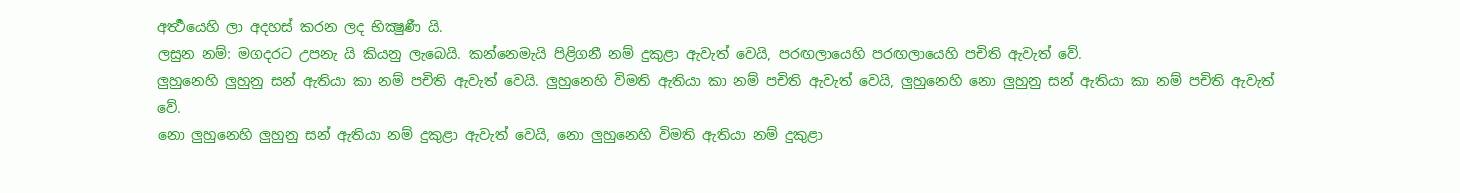අර්‍ත්‍ථයෙහි ලා අදහස් කරන ලද භික්‍ෂුණී යි.
ලසුන නම්: මගදරට උපනැ යි කියනු ලැබෙයි. කන්නෙමැයි පිළිගනී නම් දුකුළා ඇවැත් වෙයි, පරඟලායෙහි පරඟලායෙහි පචිති ඇවැත් වේ.
ලුහුනෙහි ලුහුනු සන් ඇතියා කා නම් පචිති ඇවැත් වෙයි. ලුහුනෙහි විමති ඇතියා කා නම් පචිති ඇවැත් වෙයි, ලුහුනෙහි නො ලුහුනු සන් ඇතියා කා නම් පචිති ඇවැත් වේ.
නො ලුහුනෙහි ලුහුනු සන් ඇතියා නම් දුකුළා ඇවැත් වෙයි, නො ලුහුනෙහි විමති ඇතියා නම් දුකුළා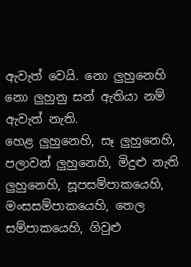ඇවැත් වෙයි. නො ලුහුනෙහි නො ලුහුනු සන් ඇතියා නම් ඇවැත් නැති.
හෙළ ලුහුනෙහි, සෑ ලුහුනෙහි, පලාවන් ලුහුනෙහි, මිදුළු නැති ලුහුනෙහි, සූපසම්පාකයෙහි, මංසසම්පාකයෙහි, තෙල සම්පාකයෙහි, ගිවුළු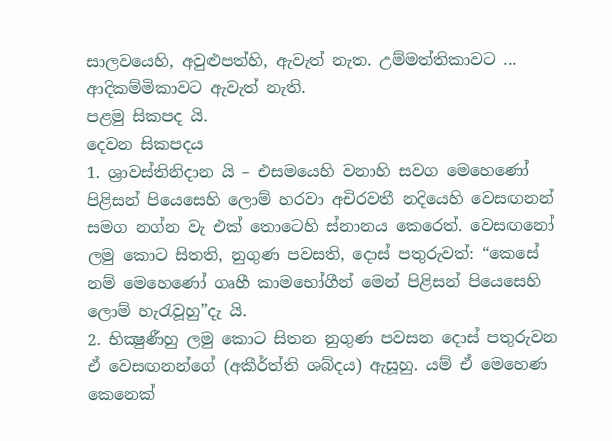සාලවයෙහි, අවුළුපත්හි, ඇවැත් නැත. උම්මත්තිකාවට ... ආදිකම්මිකාවට ඇවැත් නැති.
පළමු සිකපද යි.
දෙවන සිකපදය
1. ශ්‍රාවස්තිනිදාන යි – එසමයෙහි වනාහි සවග මෙහෙණෝ පිළිසන් පියෙසෙහි ලොම් හරවා අචිරවතී නදියෙහි වෙසඟනන් සමග නග්න වැ එක් තොටෙහි ස්නානය කෙරෙත්. වෙසඟනෝ ලමු කොට සිතති, නුගුණ පවසති, දොස් පතුරුවත්: “කෙසේ නම් මෙහෙණෝ ගෘහී කාමභෝගීන් මෙන් පිළිසන් පියෙසෙහි ලොම් හැරැවූහු”දැ යි.
2. භික්‍ෂුණීහු ලමු කොට සිතන නුගුණ පවසන දොස් පතුරුවන ඒ වෙසඟනන්ගේ (අකීර්ත්ති ශබ්දය) ඇසූහු. යම් ඒ මෙහෙණ කෙනෙක්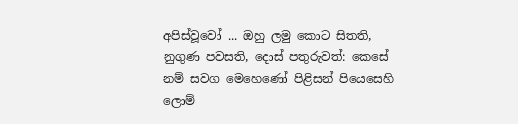අපිස්වූවෝ ... ඔහු ලමු කොට සිතති, නුගුණ පවසති, දොස් පතුරුවත්: කෙසේ නම් සවග මෙහෙණෝ පිළිසන් පියෙසෙහි ලොම්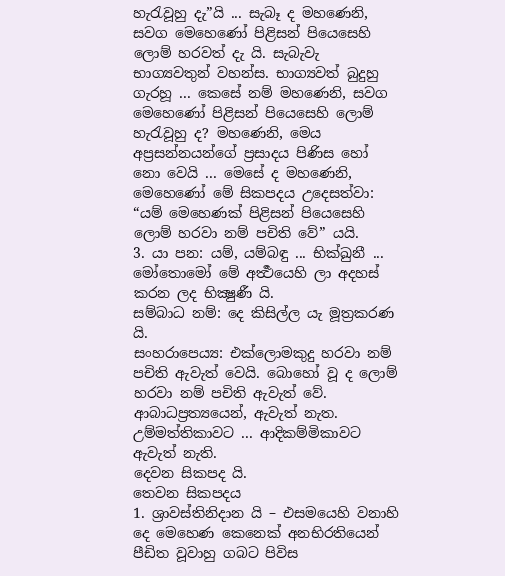හැරැවූහු දැ”යි ... සැබෑ ද මහණෙනි, සවග මෙහෙණෝ පිළිසන් පියෙසෙහි ලොම් හරවත් දැ යි. සැබැවැ භාග්‍යවතුන් වහන්ස. භාග්‍යවත් බුදුහු ගැරහූ ... කෙසේ නම් මහණෙනි, සවග මෙහෙණෝ පිළිසන් පියෙසෙහි ලොම් හැරැවූහු ද? මහණෙනි, මෙය අප්‍රසන්නයන්ගේ ප්‍රසාදය පිණිස හෝ නො වෙයි ... මෙසේ ද මහණෙනි, මෙහෙණෝ මේ සිකපදය උදෙසත්වා:
“යම් මෙහෙණක් පිළිසන් පියෙසෙහි ලොම් හරවා නම් පචිති වේ” යයි.
3. යා පන: යම්, යම්බඳු ... භික්ඛුනී ... මෝතොමෝ මේ අර්‍ත්‍ථයෙහි ලා අදහස් කරන ලද භික්‍ෂුණී යි.
සම්බාධ නම්: දෙ කිසිල්ල යැ මූත්‍රකරණ යි.
සංහරාපෙය්‍ය: එක්ලොමකුදු හරවා නම් පචිති ඇවැත් වෙයි. බොහෝ වූ ද ලොම් හරවා නම් පචිති ඇවැත් වේ.
ආබාධප්‍රත්‍යයෙන්, ඇවැත් නැත. උම්මත්තිකාවට ... ආදිකම්මිකාවට ඇවැත් නැති.
දෙවන සිකපද යි.
තෙවන සිකපදය
1. ශ්‍රාවස්තිනිදාන යි – එසමයෙහි වනාහි දෙ මෙහෙණ කෙනෙක් අනභිරතියෙන් පීඩිත වූවාහු ගබට පිවිස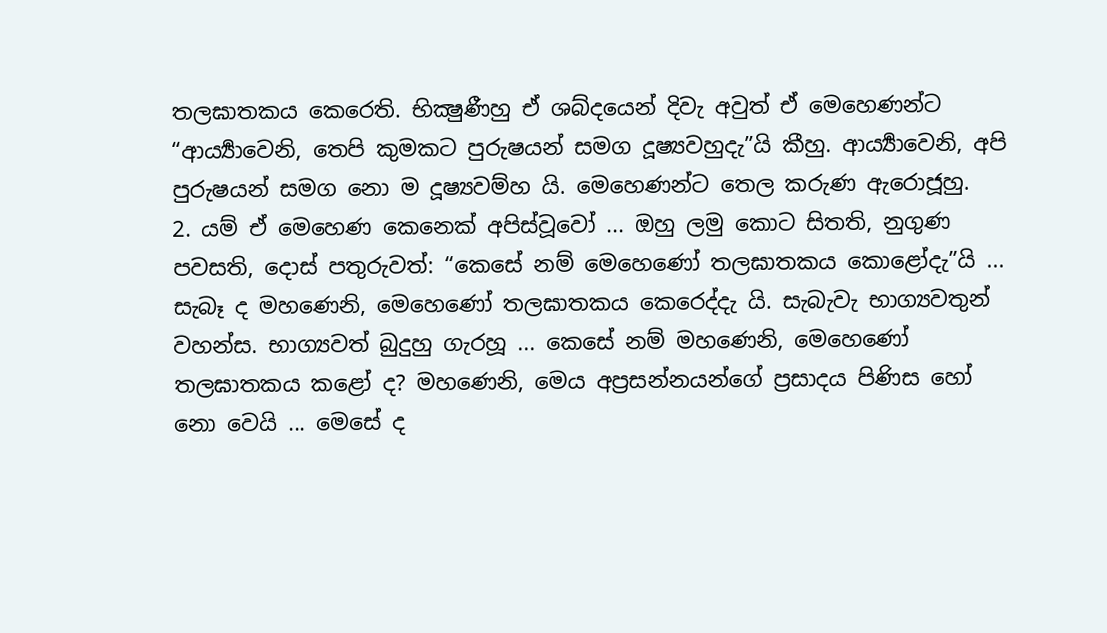තලඝාතකය කෙරෙති. භික්‍ෂුණීහු ඒ ශබ්දයෙන් දිවැ අවුත් ඒ මෙහෙණන්ට “ආර්‍ය්‍යාවෙනි, තෙපි කුමකට පුරුෂයන් සමග දූෂ්‍යවහුදැ”යි කීහු. ආර්‍ය්‍යාවෙනි, අපි පුරුෂයන් සමග නො ම දූෂ්‍යවම්හ යි. මෙහෙණන්ට තෙල කරුණ ඇරොජූහු.
2. යම් ඒ මෙහෙණ කෙනෙක් අපිස්වූවෝ ... ඔහු ලමු කොට සිතති, නුගුණ පවසති, දොස් පතුරුවත්: “කෙසේ නම් මෙහෙණෝ තලඝාතකය කොළෝදැ”යි ... සැබෑ ද මහණෙනි, මෙහෙණෝ තලඝාතකය කෙරෙද්දැ යි. සැබැවැ භාග්‍යවතුන් වහන්ස. භාග්‍යවත් බුදුහු ගැරහූ ... කෙසේ නම් මහණෙනි, මෙහෙණෝ තලඝාතකය කළෝ ද? මහණෙනි, මෙය අප්‍රසන්නයන්ගේ ප්‍රසාදය පිණිස හෝ නො වෙයි ... මෙසේ ද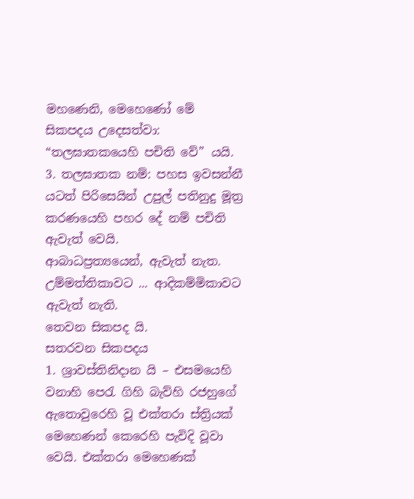මහණෙනි, මෙහෙණෝ මේ සිකපදය උදෙසත්වා:
“තලඝාතකයෙහි පචිති වේ” යයි.
3. තලඝාතක නම්: පහස ඉවසන්නී යටත් පිරිසෙයින් උපුල් පතිනුදු මූත්‍ර කරණයෙහි පහර දේ නම් පචිති ඇවැත් වෙයි.
ආබාධප්‍රත්‍යයෙන්, ඇවැත් නැත. උම්මත්තිකාවට ... ආදිකම්මිකාවට ඇවැත් නැති.
තෙවන සිකපද යි.
සතරවන සිකපදය
1. ශ්‍රාවස්තිනිදාන යි – එසමයෙහි වනාහි පෙරැ ගිහි බැව්හි රජහුගේ ඇතොවුරෙහි වූ එක්තරා ස්ත්‍රියක් මෙහෙණන් කෙරෙහි පැවිදි වූවා වෙයි. එක්තරා මෙහෙණක්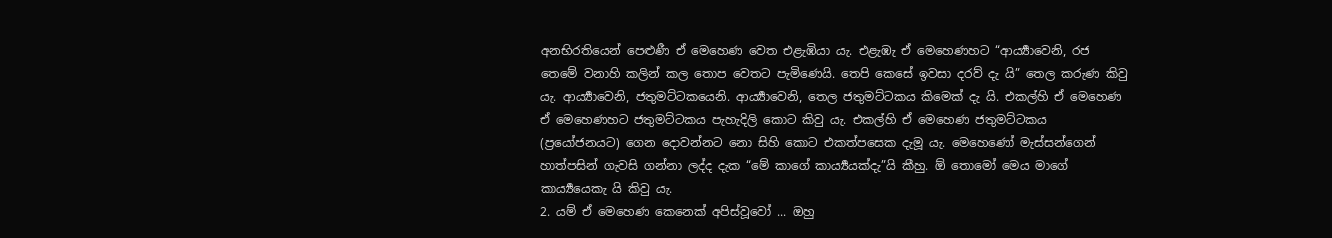අනභිරතියෙන් පෙළුණී ඒ මෙහෙණ වෙත එළැඹියා යැ. එළැඹැ ඒ මෙහෙණහට “ආර්‍ය්‍යාවෙනි, රජ තෙමේ වනාහි කලින් කල තොප වෙතට පැමිණෙයි. තෙපි කෙසේ ඉවසා දරව් දැ යි” තෙල කරුණ කිවු යැ. ආර්‍ය්‍යාවෙනි, ජතුමට්ටකයෙනි. ආර්‍ය්‍යාවෙනි, තෙල ජතුමට්ටකය කිමෙක් දැ යි. එකල්හි ඒ මෙහෙණ ඒ මෙහෙණහට ජතුමට්ටකය පැහැදිලි කොට කිවු යැ. එකල්හි ඒ මෙහෙණ ජතුමට්ටකය (ප්‍රයෝජනයට) ගෙන දොවන්නට නො සිහි කොට එකත්පසෙක දැමූ යැ. මෙහෙණෝ මැස්සන්ගෙන් හාත්පසින් ගැවසි ගන්නා ලද්ද දැක “මේ කාගේ කාර්‍ය්‍යයක්දැ”යි කීහු. ඕ තොමෝ මෙය මාගේ කාර්‍ය්‍යයෙකැ යි කිවු යැ.
2. යම් ඒ මෙහෙණ කෙනෙක් අපිස්වූවෝ ... ඔහු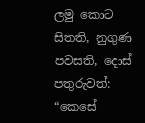ලමු කොට සිතති, නුගුණ පවසති, දොස් පතුරුවත්: “කෙසේ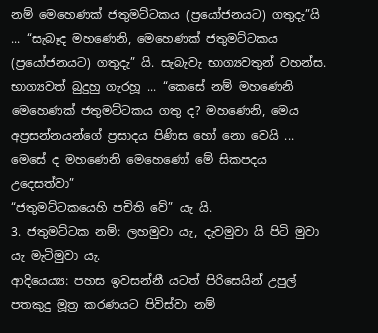නම් මෙහෙණක් ජතුමට්ටකය (ප්‍රයෝජනයට) ගතුදැ”යි ... “සැබෑද මහණෙනි, මෙහෙණක් ජතුමට්ටකය (ප්‍රයෝජනයට) ගතුදැ” යි. සැබැවැ භාග්‍යවතුන් වහන්ස. භාග්‍යවත් බුදුහු ගැරහූ ... “කෙසේ නම් මහණෙනි මෙහෙණක් ජතුමට්ටකය ගතු ද? මහණෙනි, මෙය අප්‍රසන්නයන්ගේ ප්‍රසාදය පිණිස හෝ නො වෙයි ... මෙසේ ද මහණෙනි මෙහෙණෝ මේ සිකපදය උදෙසත්වා”
“ජතුමට්ටකයෙහි පචිති වේ” යැ යි.
3. ජතුමට්ටක නම්: ලහමුවා යැ, දැවමුවා යි පිටි මුවා යැ මැටිමුවා යැ.
ආදියෙය්‍ය: පහස ඉවසන්නී යටත් පිරිසෙයින් උපුල් පතකුදු මූත්‍ර කරණයට පිවිස්වා නම්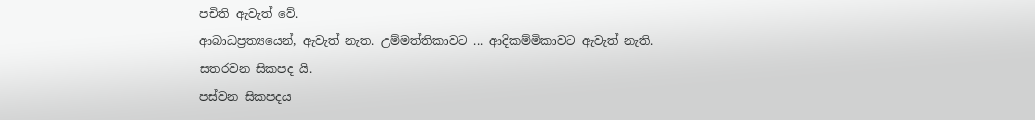පචිති ඇවැත් වේ.
ආබාධප්‍රත්‍යයෙන්, ඇවැත් නැත. උම්මත්තිකාවට ... ආදිකම්මිකාවට ඇවැත් නැති.
සතරවන සිකපද යි.
පස්වන සිකපදය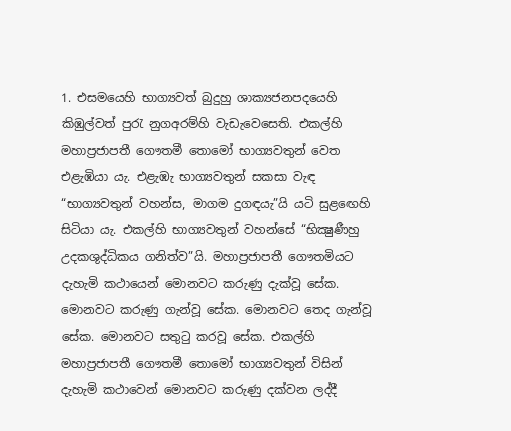1. එසමයෙහි භාග්‍යවත් බුදුහු ශාක්‍යජනපදයෙහි කිඹුල්වත් පුරැ නුගඅරම්හි වැඩැවෙසෙති. එකල්හි මහාප්‍රජාපතී ගෞතමී තොමෝ භාග්‍යවතුන් වෙත එළැඹියා යැ. එළැඹැ භාග්‍යවතුන් සකසා වැඳ “භාග්‍යවතුන් වහන්ස, මාගම දුගඳයැ”යි යටි සුළඟෙහි සිටියා යැ. එකල්හි භාග්‍යවතුන් වහන්සේ “භික්‍ෂුණීහු උදකශුද්ධිකය ගනිත්ව”යි. මහාප්‍රජාපතී ගෞතමියට දැහැමි කථායෙන් මොනවට කරුණු දැක්වූ සේක. මොනවට කරුණු ගැන්වූ සේක. මොනවට තෙද ගැන්වූ සේක. මොනවට සතුටු කරවූ සේක. එකල්හි මහාප්‍රජාපතී ගෞතමී තොමෝ භාග්‍යවතුන් විසින් දැහැමි කථාවෙන් මොනවට කරුණු දක්වන ලද්දී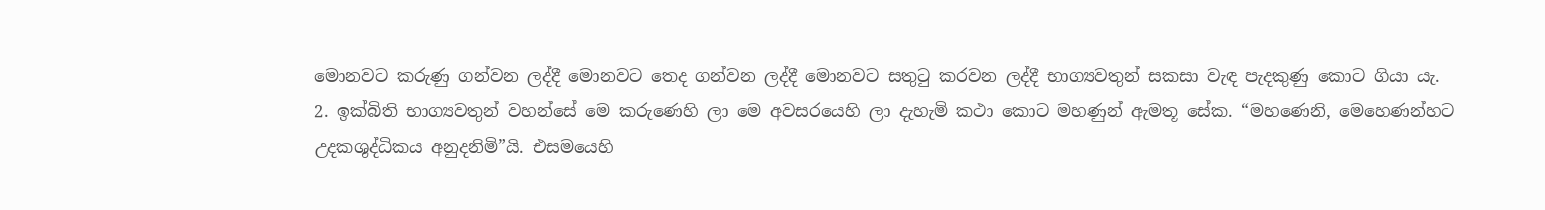මොනවට කරුණු ගන්වන ලද්දී මොනවට තෙද ගන්වන ලද්දී මොනවට සතුටු කරවන ලද්දී භාග්‍යවතුන් සකසා වැඳ පැදකුණු කොට ගියා යැ.
2. ඉක්බිති භාග්‍යවතුන් වහන්සේ මෙ කරුණෙහි ලා මෙ අවසරයෙහි ලා දැහැමි කථා කොට මහණුන් ඇමතූ සේක. “මහණෙනි, මෙහෙණන්හට උදකශුද්ධිකය අනුදනිමි”යි. එසමයෙහි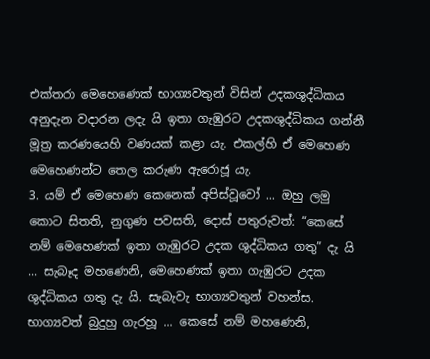එක්තරා මෙහෙණෙක් භාග්‍යවතුන් විසින් උදකශුද්ධිකය අනුදැන වදාරන ලදැ යි ඉතා ගැඹුරට උදකශුද්ධිකය ගන්නී මූත්‍ර කරණයෙහි වණයක් කළා යැ. එකල්හි ඒ මෙහෙණ මෙහෙණන්ට තෙල කරුණ ඇරොජූ යැ.
3. යම් ඒ මෙහෙණ කෙනෙක් අපිස්වූවෝ ... ඔහු ලමු කොට සිතති, නුගුණ පවසති, දොස් පතුරුවත්: “කෙසේ නම් මෙහෙණක් ඉතා ගැඹුරට උදක ශුද්ධිකය ගතු” දැ යි ... සැබෑද මහණෙනි, මෙහෙණක් ඉතා ගැඹුරට උදක ශුද්ධිකය ගතු දැ යි. සැබැවැ භාග්‍යවතුන් වහන්ස. භාග්‍යවත් බුදුහු ගැරහූ ... කෙසේ නම් මහණෙනි,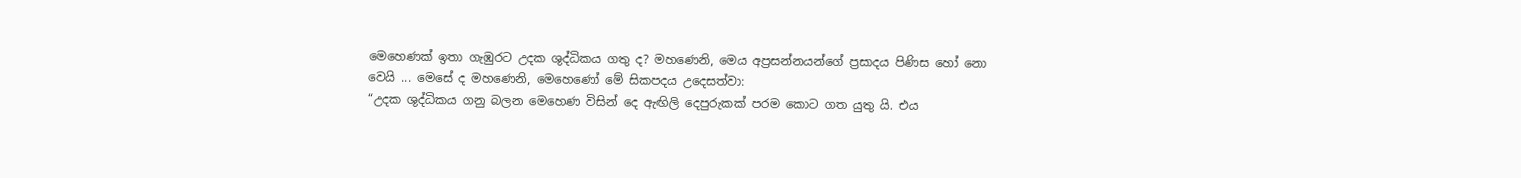මෙහෙණක් ඉතා ගැඹුරට උදක ශුද්ධිකය ගතු ද? මහණෙනි, මෙය අප්‍රසන්නයන්ගේ ප්‍රසාදය පිණිස හෝ නො වෙයි ... මෙසේ ද මහණෙනි, මෙහෙණෝ මේ සිකපදය උදෙසත්වා:
“උදක ශුද්ධිකය ගනු බලන මෙහෙණ විසින් දෙ ඇඟිලි දෙපුරුකක් පරම කොට ගත යුතු යි. එය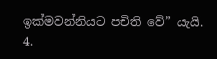ඉක්මවන්නියට පචිති වේ” යැයි.
4.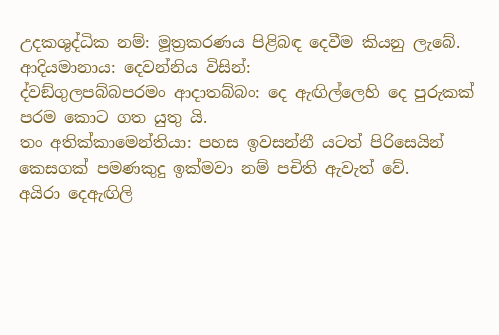උදකශුද්ධික නම්: මූත්‍රකරණය පිළිබඳ දෙවීම කියනු ලැබේ.
ආදියමානාය: දෙවන්නිය විසින්:
ද්වඞ්ගුලපබ්බපරමං ආදාතබ්බං: දෙ ඇඟිල්ලෙහි දෙ පුරුකක් පරම කොට ගත යුතු යි.
තං අතික්කාමෙන්තියා: පහස ඉවසන්නී යටත් පිරිසෙයින් කෙසගක් පමණකුදු ඉක්මවා නම් පචිති ඇවැත් වේ.
අයිරා දෙඇඟිලි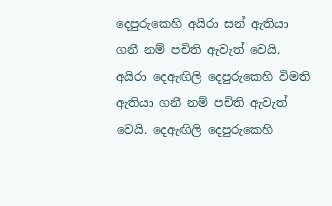දෙපුරුකෙහි අයිරා සන් ඇතියා ගනී නම් පචිති ඇවැත් වෙයි. අයිරා දෙඇඟිලි දෙපුරුකෙහි විමති ඇතියා ගනී නම් පචිති ඇවැත් වෙයි. දෙඇඟිලි දෙපුරුකෙහි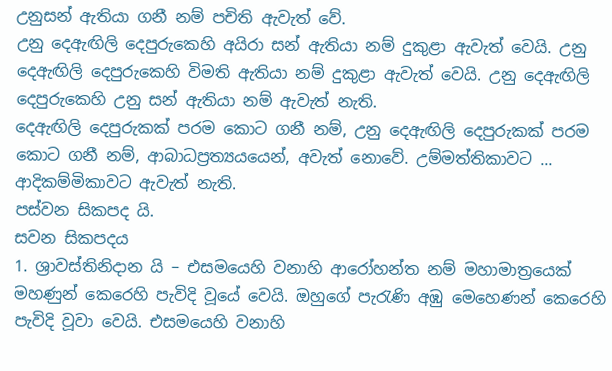උනුසන් ඇතියා ගනී නම් පචිති ඇවැත් වේ.
උනු දෙඇඟිලි දෙපුරුකෙහි අයිරා සන් ඇතියා නම් දුකුළා ඇවැත් වෙයි. උනු දෙඇඟිලි දෙපුරුකෙහි විමති ඇතියා නම් දුකුළා ඇවැත් වෙයි. උනු දෙඇඟිලි දෙපුරුකෙහි උනු සන් ඇතියා නම් ඇවැත් නැති.
දෙඇඟිලි දෙපුරුකක් පරම කොට ගනී නම්, උනු දෙඇඟිලි දෙපුරුකක් පරම කොට ගනී නම්, ආබාධප්‍රත්‍යයයෙන්, අවැත් නොවේ. උම්මත්තිකාවට ... ආදිකම්මිකාවට ඇවැත් නැති.
පස්වන සිකපද යි.
සවන සිකපදය
1. ශ්‍රාවස්තිනිදාන යි – එසමයෙහි වනාහි ආරෝහන්ත නම් මහාමාත්‍රයෙක් මහණුන් කෙරෙහි පැවිදි වූයේ වෙයි. ඔහුගේ පැරැණි අඹු මෙහෙණන් කෙරෙහි පැවිදි වූවා වෙයි. එසමයෙහි වනාහි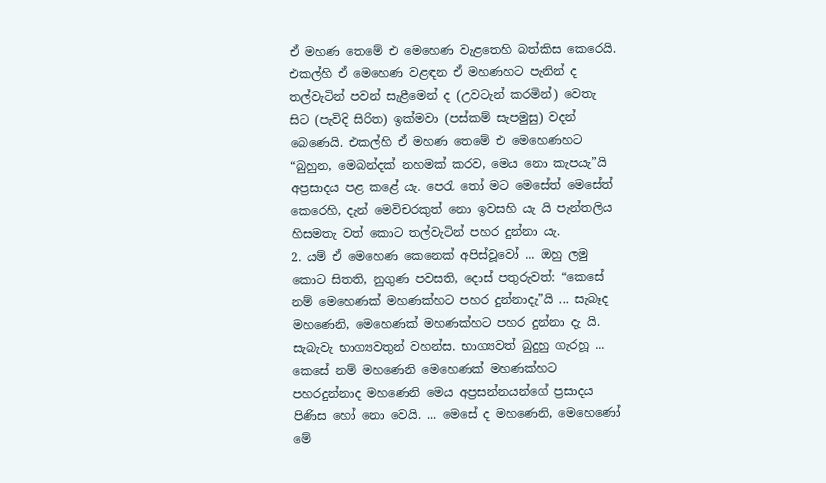ඒ මහණ තෙමේ එ මෙහෙණ වැළතෙහි බත්කිස කෙරෙයි. එකල්හි ඒ මෙහෙණ වළඳන ඒ මහණහට පැනින් ද තල්වැටින් පවන් සැළීමෙන් ද (උවටැන් කරමින්) වෙතැ සිට (පැවිදි සිරිත) ඉක්මවා (පස්කම් සැපමුසු) වදන් බෙණෙයි. එකල්හි ඒ මහණ තෙමේ එ මෙහෙණහට “බුහුන, මෙබන්දක් නහමක් කරව, මෙය නො කැපයැ”යි අප්‍රසාදය පළ කළේ යැ. පෙරැ තෝ මට මෙසේත් මෙසේත් කෙරෙහි, දැන් මෙවිචරකුත් නො ඉවසහි යැ යි පැන්තලිය හිසමතැ වත් කොට තල්වැටින් පහර දුන්නා යැ.
2. යම් ඒ මෙහෙණ කෙනෙක් අපිස්වූවෝ ... ඔහු ලමු කොට සිතති, නුගුණ පවසති, දොස් පතුරුවත්: “කෙසේ නම් මෙහෙණක් මහණක්හට පහර දුන්නාදැ”යි ... සැබෑද මහණෙනි, මෙහෙණක් මහණක්හට පහර දුන්නා දැ යි. සැබැවැ භාග්‍යවතුන් වහන්ස. භාග්‍යවත් බුදුහු ගැරහූ ... කෙසේ නම් මහණෙනි මෙහෙණක් මහණක්හට පහරදුන්නාද මහණෙනි මෙය අප්‍රසන්නයන්ගේ ප්‍රසාදය පිණිස හෝ නො වෙයි. ... මෙසේ ද මහණෙනි, මෙහෙණෝ මේ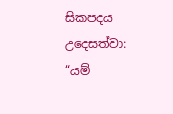සිකපදය උදෙසත්වා:
“යම්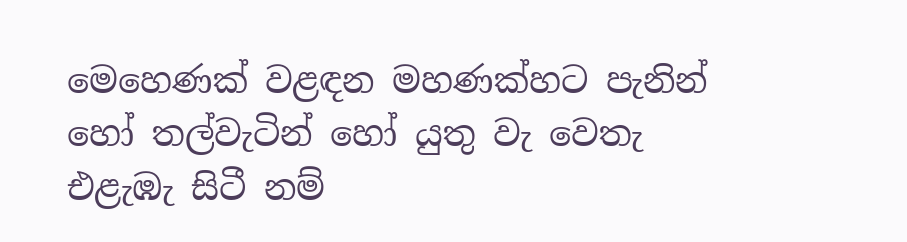මෙහෙණක් වළඳන මහණක්හට පැනින් හෝ තල්වැටින් හෝ යුතු වැ වෙතැ එළැඹැ සිටී නම්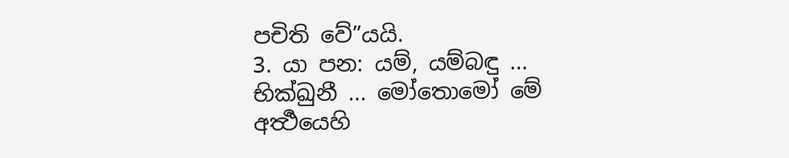පචිති වේ”යයි.
3. යා පන: යම්, යම්බඳු ... භික්ඛුනී ... මෝතොමෝ මේ අර්‍ත්‍ථයෙහි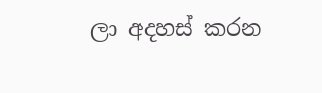ලා අදහස් කරන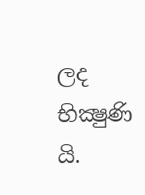ලද භික්‍ෂුණි යි.